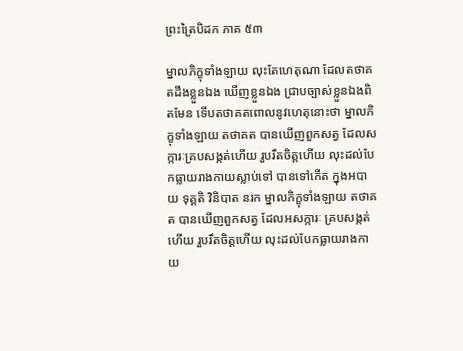ព្រះត្រៃបិដក ភាគ ៥៣

ម្នាលភិក្ខុទាំងឡាយ លុះតែហេតុណា ដែលតថាគតដឹងខ្លួនឯង ឃើញខ្លួនឯង ជ្រាបច្បាស់ខ្លួនឯងពិតមែន ទើបតថាគតពោលនូវហេតុនោះថា ម្នាលភិក្ខុទាំងឡាយ តថាគត បានឃើញពួកសត្វ ដែលសក្ការៈគ្របសង្កត់ហើយ រួបរឹតចិត្តហើយ លុះដល់បែកធ្លាយរាងកាយស្លាប់ទៅ បានទៅកើត ក្នុងអបាយ ទុគ្គតិ វិនិបាត នរក ម្នាលភិក្ខុទាំងឡាយ តថាគត បានឃើញពួកសត្វ ដែលអសក្ការៈ គ្របសង្កត់ហើយ រួបរឹតចិត្តហើយ លុះដល់បែកធ្លាយរាងកាយ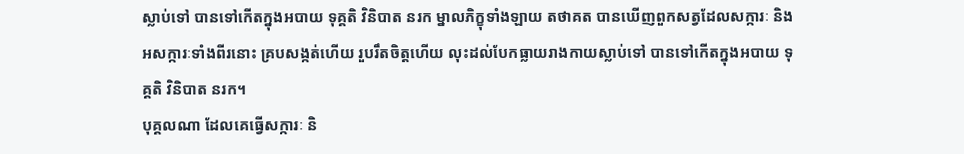ស្លាប់ទៅ បានទៅកើតក្នុងអបាយ ទុគ្គតិ វិនិបាត នរក ម្នាលភិក្ខុទាំងឡាយ តថាគត បានឃើញពួកសត្វដែលសក្ការៈ និងអសក្ការៈទាំងពីរនោះ គ្របសង្កត់ហើយ រួបរឹតចិត្តហើយ លុះដល់បែកធ្លាយរាងកាយស្លាប់ទៅ បានទៅកើតក្នុងអបាយ ទុគ្គតិ វិនិបាត នរក។
បុគ្គលណា ដែលគេធ្វើសក្ការៈ និ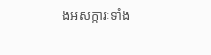ងអសក្ការៈទាំង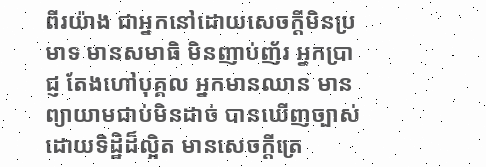ពីរយ៉ាង ជាអ្នកនៅដោយសេចក្ដីមិនប្រមាទ មានសមាធិ មិនញាប់ញ័រ អ្នកប្រាជ្ញ តែងហៅបុគ្គល អ្នកមានឈាន មានព្យាយាមជាប់មិនដាច់ បានឃើញច្បាស់ ដោយទិដ្ឋិដ៏ល្អិត មានសេចក្ដីត្រេ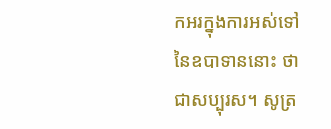កអរក្នុងការអស់ទៅនៃឧបាទាននោះ ថាជាសប្បុរស។ សូត្រ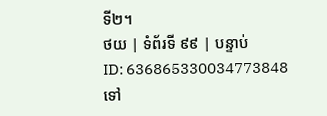ទី២។
ថយ | ទំព័រទី ៩៩ | បន្ទាប់
ID: 636865330034773848
ទៅ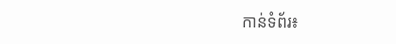កាន់ទំព័រ៖